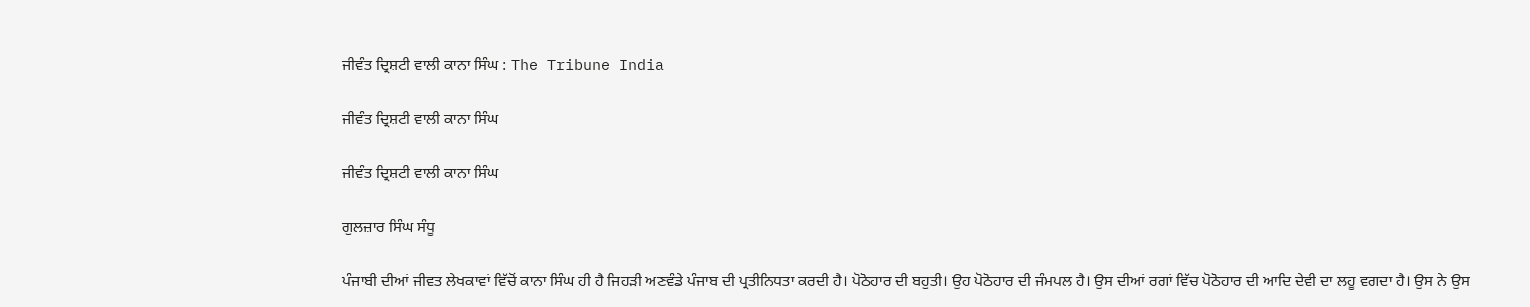ਜੀਵੰਤ ਦ੍ਰਿਸ਼ਟੀ ਵਾਲੀ ਕਾਨਾ ਸਿੰਘ : The Tribune India

ਜੀਵੰਤ ਦ੍ਰਿਸ਼ਟੀ ਵਾਲੀ ਕਾਨਾ ਸਿੰਘ

ਜੀਵੰਤ ਦ੍ਰਿਸ਼ਟੀ ਵਾਲੀ ਕਾਨਾ ਸਿੰਘ

ਗੁਲਜ਼ਾਰ ਸਿੰਘ ਸੰਧੂ

ਪੰਜਾਬੀ ਦੀਆਂ ਜੀਵਤ ਲੇਖਕਾਵਾਂ ਵਿੱਚੋਂ ਕਾਨਾ ਸਿੰਘ ਹੀ ਹੈ ਜਿਹੜੀ ਅਣਵੰਡੇ ਪੰਜਾਬ ਦੀ ਪ੍ਰਤੀਨਿਧਤਾ ਕਰਦੀ ਹੈ। ਪੋਠੋਹਾਰ ਦੀ ਬਹੁਤੀ। ਉਹ ਪੋਠੋਹਾਰ ਦੀ ਜੰਮਪਲ ਹੈ। ਉਸ ਦੀਆਂ ਰਗਾਂ ਵਿੱਚ ਪੋਠੋਹਾਰ ਦੀ ਆਦਿ ਦੇਵੀ ਦਾ ਲਹੂ ਵਗਦਾ ਹੈ। ਉਸ ਨੇ ਉਸ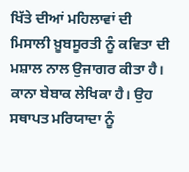ਖਿੱਤੇ ਦੀਆਂ ਮਹਿਲਾਵਾਂ ਦੀ ਮਿਸਾਲੀ ਖ਼ੂਬਸੂਰਤੀ ਨੂੰ ਕਵਿਤਾ ਦੀ ਮਸ਼ਾਲ ਨਾਲ ਉਜਾਗਰ ਕੀਤਾ ਹੈ। ਕਾਨਾ ਬੇਬਾਕ ਲੇਖਿਕਾ ਹੈ। ਉਹ ਸਥਾਪਤ ਮਰਿਯਾਦਾ ਨੂੰ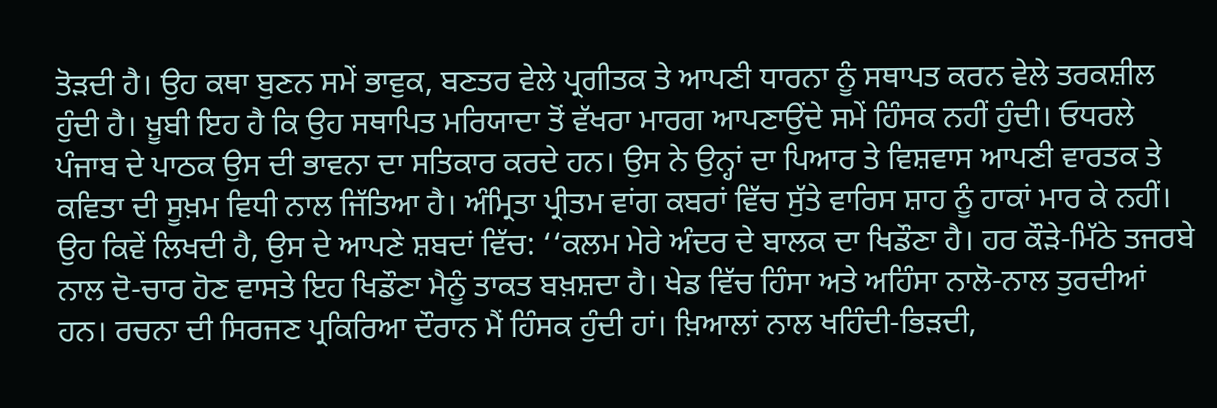ਤੋੜਦੀ ਹੈ। ਉਹ ਕਥਾ ਬੁਣਨ ਸਮੇਂ ਭਾਵੁਕ, ਬਣਤਰ ਵੇਲੇ ਪ੍ਰਗੀਤਕ ਤੇ ਆਪਣੀ ਧਾਰਨਾ ਨੂੰ ਸਥਾਪਤ ਕਰਨ ਵੇਲੇ ਤਰਕਸ਼ੀਲ ਹੁੰਦੀ ਹੈ। ਖ਼ੂਬੀ ਇਹ ਹੈ ਕਿ ਉਹ ਸਥਾਪਿਤ ਮਰਿਯਾਦਾ ਤੋਂ ਵੱਖਰਾ ਮਾਰਗ ਆਪਣਾਉਂਦੇ ਸਮੇਂ ਹਿੰਸਕ ਨਹੀਂ ਹੁੰਦੀ। ਓਧਰਲੇ ਪੰਜਾਬ ਦੇ ਪਾਠਕ ਉਸ ਦੀ ਭਾਵਨਾ ਦਾ ਸਤਿਕਾਰ ਕਰਦੇ ਹਨ। ਉਸ ਨੇ ਉਨ੍ਹਾਂ ਦਾ ਪਿਆਰ ਤੇ ਵਿਸ਼ਵਾਸ ਆਪਣੀ ਵਾਰਤਕ ਤੇ ਕਵਿਤਾ ਦੀ ਸੂਖ਼ਮ ਵਿਧੀ ਨਾਲ ਜਿੱਤਿਆ ਹੈ। ਅੰਮ੍ਰਿਤਾ ਪ੍ਰੀਤਮ ਵਾਂਗ ਕਬਰਾਂ ਵਿੱਚ ਸੁੱਤੇ ਵਾਰਿਸ ਸ਼ਾਹ ਨੂੰ ਹਾਕਾਂ ਮਾਰ ਕੇ ਨਹੀਂ। ਉਹ ਕਿਵੇਂ ਲਿਖਦੀ ਹੈ, ਉਸ ਦੇ ਆਪਣੇ ਸ਼ਬਦਾਂ ਵਿੱਚ: ‘‘ਕਲਮ ਮੇਰੇ ਅੰਦਰ ਦੇ ਬਾਲਕ ਦਾ ਖਿਡੌਣਾ ਹੈ। ਹਰ ਕੌੜੇ-ਮਿੱਠੇ ਤਜਰਬੇ ਨਾਲ ਦੋ-ਚਾਰ ਹੋਣ ਵਾਸਤੇ ਇਹ ਖਿਡੌਣਾ ਮੈਨੂੰ ਤਾਕਤ ਬਖ਼ਸ਼ਦਾ ਹੈ। ਖੇਡ ਵਿੱਚ ਹਿੰਸਾ ਅਤੇ ਅਹਿੰਸਾ ਨਾਲੋ-ਨਾਲ ਤੁਰਦੀਆਂ ਹਨ। ਰਚਨਾ ਦੀ ਸਿਰਜਣ ਪ੍ਰਕਿਰਿਆ ਦੌਰਾਨ ਮੈਂ ਹਿੰਸਕ ਹੁੰਦੀ ਹਾਂ। ਖ਼ਿਆਲਾਂ ਨਾਲ ਖਹਿੰਦੀ-ਭਿੜਦੀ,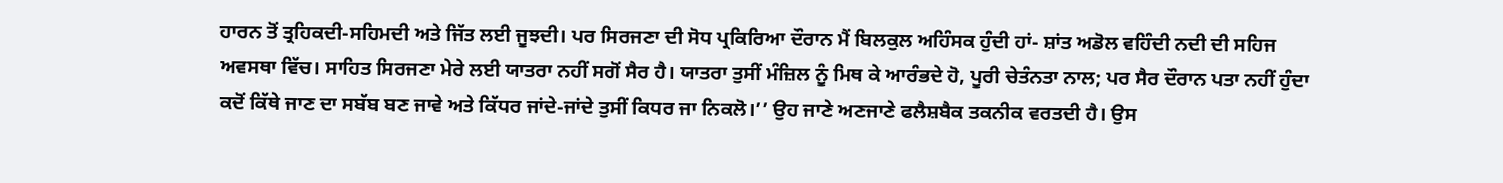ਹਾਰਨ ਤੋਂ ਤ੍ਰਹਿਕਦੀ-ਸਹਿਮਦੀ ਅਤੇ ਜਿੱਤ ਲਈ ਜੂਝਦੀ। ਪਰ ਸਿਰਜਣਾ ਦੀ ਸੋਧ ਪ੍ਰਕਿਰਿਆ ਦੌਰਾਨ ਮੈਂ ਬਿਲਕੁਲ ਅਹਿੰਸਕ ਹੁੰਦੀ ਹਾਂ- ਸ਼ਾਂਤ ਅਡੋਲ ਵਹਿੰਦੀ ਨਦੀ ਦੀ ਸਹਿਜ ਅਵਸਥਾ ਵਿੱਚ। ਸਾਹਿਤ ਸਿਰਜਣਾ ਮੇਰੇ ਲਈ ਯਾਤਰਾ ਨਹੀਂ ਸਗੋਂ ਸੈਰ ਹੈ। ਯਾਤਰਾ ਤੁਸੀਂ ਮੰਜ਼ਿਲ ਨੂੰ ਮਿਥ ਕੇ ਆਰੰਭਦੇ ਹੋ, ਪੂਰੀ ਚੇਤੰਨਤਾ ਨਾਲ; ਪਰ ਸੈਰ ਦੌਰਾਨ ਪਤਾ ਨਹੀਂ ਹੁੰਦਾ ਕਦੋਂ ਕਿੱਥੇ ਜਾਣ ਦਾ ਸਬੱਬ ਬਣ ਜਾਵੇ ਅਤੇ ਕਿੱਧਰ ਜਾਂਦੇ-ਜਾਂਦੇ ਤੁਸੀਂ ਕਿਧਰ ਜਾ ਨਿਕਲੋ।’’ ਉਹ ਜਾਣੇ ਅਣਜਾਣੇ ਫਲੈਸ਼ਬੈਕ ਤਕਨੀਕ ਵਰਤਦੀ ਹੈ। ਉਸ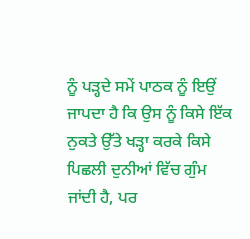ਨੂੰ ਪੜ੍ਹਦੇ ਸਮੇਂ ਪਾਠਕ ਨੂੰ ਇਉਂ ਜਾਪਦਾ ਹੈ ਕਿ ਉਸ ਨੂੰ ਕਿਸੇ ਇੱਕ ਨੁਕਤੇ ਉੱਤੇ ਖੜ੍ਹਾ ਕਰਕੇ ਕਿਸੇ ਪਿਛਲੀ ਦੁਨੀਆਂ ਵਿੱਚ ਗੁੰਮ ਜਾਂਦੀ ਹੈ, ਪਰ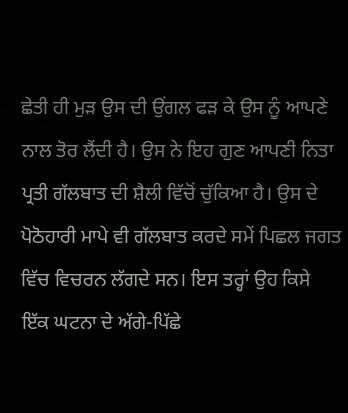ਛੇਤੀ ਹੀ ਮੁੜ ਉਸ ਦੀ ਉਂਗਲ ਫੜ ਕੇ ਉਸ ਨੂੰ ਆਪਣੇ ਨਾਲ ਤੋਰ ਲੈਂਦੀ ਹੈ। ਉਸ ਨੇ ਇਹ ਗੁਣ ਆਪਣੀ ਨਿਤਾ ਪ੍ਰਤੀ ਗੱਲਬਾਤ ਦੀ ਸ਼ੈਲੀ ਵਿੱਚੋਂ ਚੁੱਕਿਆ ਹੈ। ਉਸ ਦੇ ਪੋਠੋਹਾਰੀ ਮਾਪੇ ਵੀ ਗੱਲਬਾਤ ਕਰਦੇ ਸਮੇਂ ਪਿਛਲ ਜਗਤ ਵਿੱਚ ਵਿਚਰਨ ਲੱਗਦੇ ਸਨ। ਇਸ ਤਰ੍ਹਾਂ ਉਹ ਕਿਸੇ ਇੱਕ ਘਟਨਾ ਦੇ ਅੱਗੇ-ਪਿੱਛੇ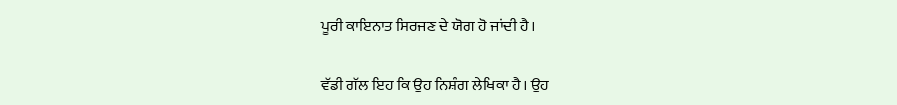ਪੂਰੀ ਕਾਇਨਾਤ ਸਿਰਜਣ ਦੇ ਯੋਗ ਹੋ ਜਾਂਦੀ ਹੈ।

ਵੱਡੀ ਗੱਲ ਇਹ ਕਿ ਉਹ ਨਿਸ਼ੰਗ ਲੇਖਿਕਾ ਹੈ। ਉਹ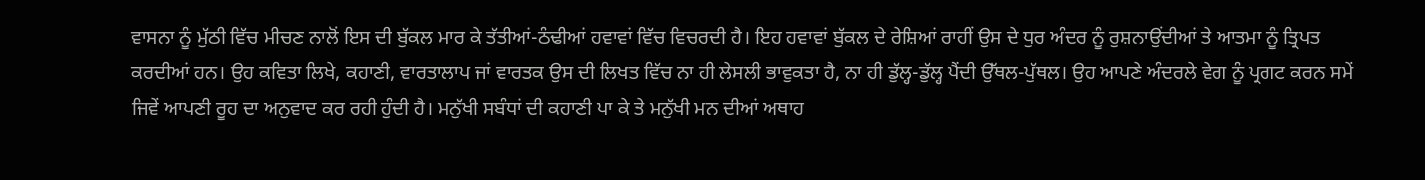ਵਾਸਨਾ ਨੂੰ ਮੁੱਠੀ ਵਿੱਚ ਮੀਚਣ ਨਾਲੋਂ ਇਸ ਦੀ ਬੁੱਕਲ ਮਾਰ ਕੇ ਤੱਤੀਆਂ-ਠੰਢੀਆਂ ਹਵਾਵਾਂ ਵਿੱਚ ਵਿਚਰਦੀ ਹੈ। ਇਹ ਹਵਾਵਾਂ ਬੁੱਕਲ ਦੇ ਰੇਸ਼ਿਆਂ ਰਾਹੀਂ ਉਸ ਦੇ ਧੁਰ ਅੰਦਰ ਨੂੰ ਰੁਸ਼ਨਾਉਂਦੀਆਂ ਤੇ ਆਤਮਾ ਨੂੰ ਤ੍ਰਿਪਤ ਕਰਦੀਆਂ ਹਨ। ਉਹ ਕਵਿਤਾ ਲਿਖੇ, ਕਹਾਣੀ, ਵਾਰਤਾਲਾਪ ਜਾਂ ਵਾਰਤਕ ਉਸ ਦੀ ਲਿਖਤ ਵਿੱਚ ਨਾ ਹੀ ਲੇਸਲੀ ਭਾਵੁਕਤਾ ਹੈ, ਨਾ ਹੀ ਡੁੱਲ੍ਹ-ਡੁੱਲ੍ਹ ਪੈਂਦੀ ਉੱਥਲ-ਪੁੱਥਲ। ਉਹ ਆਪਣੇ ਅੰਦਰਲੇ ਵੇਗ ਨੂੰ ਪ੍ਰਗਟ ਕਰਨ ਸਮੇਂ ਜਿਵੇਂ ਆਪਣੀ ਰੂਹ ਦਾ ਅਨੁਵਾਦ ਕਰ ਰਹੀ ਹੁੰਦੀ ਹੈ। ਮਨੁੱਖੀ ਸਬੰਧਾਂ ਦੀ ਕਹਾਣੀ ਪਾ ਕੇ ਤੇ ਮਨੁੱਖੀ ਮਨ ਦੀਆਂ ਅਥਾਹ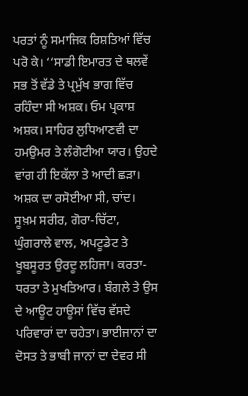ਪਰਤਾਂ ਨੂੰ ਸਮਾਜਿਕ ਰਿਸ਼ਤਿਆਂ ਵਿੱਚ ਪਰੋ ਕੇ। ‘‘ਸਾਡੀ ਇਮਾਰਤ ਦੇ ਥਲਵੇਂ ਸਭ ਤੋਂ ਵੱਡੇ ਤੇ ਪ੍ਰਮੁੱਖ ਭਾਗ ਵਿੱਚ ਰਹਿੰਦਾ ਸੀ ਅਸ਼ਕ। ਓਮ ਪ੍ਰਕਾਸ਼ ਅਸ਼ਕ। ਸਾਹਿਰ ਲੁਧਿਆਣਵੀ ਦਾ ਹਮਉਮਰ ਤੇ ਲੰਗੋਟੀਆ ਯਾਰ। ਉਹਦੇ ਵਾਂਗ ਹੀ ਇਕੱਲਾ ਤੇ ਆਦੀ ਛੜਾ। ਅਸ਼ਕ ਦਾ ਰਸੋਈਆ ਸੀ, ਚਾਂਦ। ਸੂਖ਼ਮ ਸਰੀਰ, ਗੋਰਾ-ਚਿੱਟਾ, ਘੁੰਗਰਾਲੇ ਵਾਲ, ਅਪਟੂਡੇਟ ਤੇ ਖੂਬਸੂਰਤ ਉਰਦੂ ਲਹਿਜਾ। ਕਰਤਾ-ਧਰਤਾ ਤੇ ਮੁਖਤਿਆਰ। ਬੰਗਲੇ ਤੇ ਉਸ ਦੇ ਆਊਟ ਹਾਊਸਾਂ ਵਿੱਚ ਵੱਸਦੇ ਪਰਿਵਾਰਾਂ ਦਾ ਚਹੇਤਾ। ਭਾਈਜਾਨਾਂ ਦਾ ਦੋਸਤ ਤੇ ਭਾਬੀ ਜਾਨਾਂ ਦਾ ਦੇਵਰ ਸੀ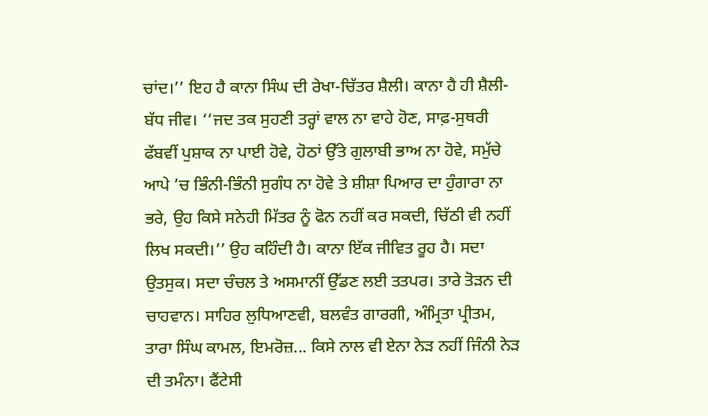ਚਾਂਦ।’’ ਇਹ ਹੈ ਕਾਨਾ ਸਿੰਘ ਦੀ ਰੇਖਾ-ਚਿੱਤਰ ਸ਼ੈਲੀ। ਕਾਨਾ ਹੈ ਹੀ ਸ਼ੈਲੀ-ਬੱਧ ਜੀਵ। ‘‘ਜਦ ਤਕ ਸੁਹਣੀ ਤਰ੍ਹਾਂ ਵਾਲ ਨਾ ਵਾਹੇ ਹੋਣ, ਸਾਫ਼-ਸੁਥਰੀ ਫੱਬਵੀਂ ਪੁਸ਼ਾਕ ਨਾ ਪਾਈ ਹੋਵੇ, ਹੋਠਾਂ ਉੱਤੇ ਗੁਲਾਬੀ ਭਾਅ ਨਾ ਹੋਵੇ, ਸਮੁੱਚੇ ਆਪੇ ’ਚ ਭਿੰਨੀ-ਭਿੰਨੀ ਸੁਗੰਧ ਨਾ ਹੋਵੇ ਤੇ ਸ਼ੀਸ਼ਾ ਪਿਆਰ ਦਾ ਹੁੰਗਾਰਾ ਨਾ ਭਰੇ, ਉਹ ਕਿਸੇ ਸਨੇਹੀ ਮਿੱਤਰ ਨੂੰ ਫੋਨ ਨਹੀਂ ਕਰ ਸਕਦੀ, ਚਿੱਠੀ ਵੀ ਨਹੀਂ ਲਿਖ ਸਕਦੀ।’’ ਉਹ ਕਹਿੰਦੀ ਹੈ। ਕਾਨਾ ਇੱਕ ਜੀਵਿਤ ਰੂਹ ਹੈ। ਸਦਾ ਉਤਸੁਕ। ਸਦਾ ਚੰਚਲ ਤੇ ਅਸਮਾਨੀਂ ਉੱਡਣ ਲਈ ਤਤਪਰ। ਤਾਰੇ ਤੋੜਨ ਦੀ ਚਾਹਵਾਨ। ਸਾਹਿਰ ਲੁਧਿਆਣਵੀ, ਬਲਵੰਤ ਗਾਰਗੀ, ਅੰਮ੍ਰਿਤਾ ਪ੍ਰੀਤਮ, ਤਾਰਾ ਸਿੰਘ ਕਾਮਲ, ਇਮਰੋਜ਼... ਕਿਸੇ ਨਾਲ ਵੀ ਏਨਾ ਨੇੜ ਨਹੀਂ ਜਿੰਨੀ ਨੇੜ ਦੀ ਤਮੰਨਾ। ਫੈਂਟੇਸੀ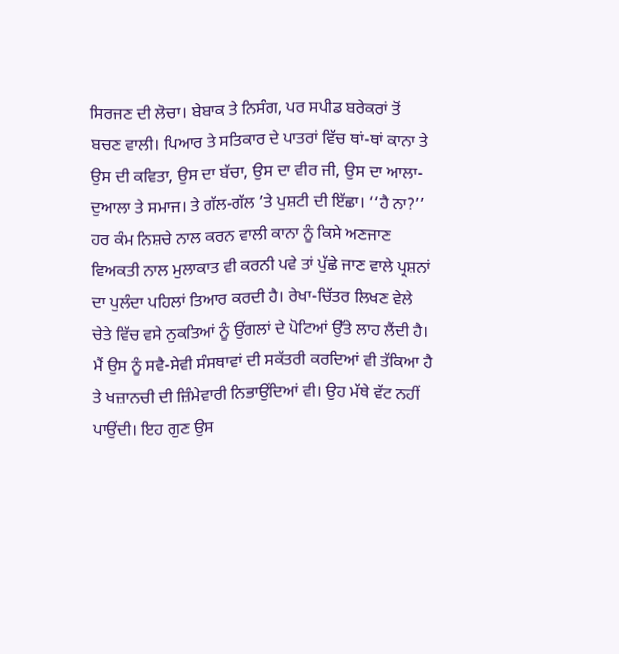ਸਿਰਜਣ ਦੀ ਲੋਚਾ। ਬੇਬਾਕ ਤੇ ਨਿਸੰਗ, ਪਰ ਸਪੀਡ ਬਰੇਕਰਾਂ ਤੋਂ ਬਚਣ ਵਾਲੀ। ਪਿਆਰ ਤੇ ਸਤਿਕਾਰ ਦੇ ਪਾਤਰਾਂ ਵਿੱਚ ਥਾਂ-ਥਾਂ ਕਾਨਾ ਤੇ ਉਸ ਦੀ ਕਵਿਤਾ, ਉਸ ਦਾ ਬੱਚਾ, ਉਸ ਦਾ ਵੀਰ ਜੀ, ਉਸ ਦਾ ਆਲਾ-ਦੁਆਲਾ ਤੇ ਸਮਾਜ। ਤੇ ਗੱਲ-ਗੱਲ ’ਤੇ ਪੁਸ਼ਟੀ ਦੀ ਇੱਛਾ। ‘‘ਹੈ ਨਾ?’’ ਹਰ ਕੰਮ ਨਿਸ਼ਚੇ ਨਾਲ ਕਰਨ ਵਾਲੀ ਕਾਨਾ ਨੂੰ ਕਿਸੇ ਅਣਜਾਣ ਵਿਅਕਤੀ ਨਾਲ ਮੁਲਾਕਾਤ ਵੀ ਕਰਨੀ ਪਵੇ ਤਾਂ ਪੁੱਛੇ ਜਾਣ ਵਾਲੇ ਪ੍ਰਸ਼ਨਾਂ ਦਾ ਪੁਲੰਦਾ ਪਹਿਲਾਂ ਤਿਆਰ ਕਰਦੀ ਹੈ। ਰੇਖਾ-ਚਿੱਤਰ ਲਿਖਣ ਵੇਲੇ ਚੇਤੇ ਵਿੱਚ ਵਸੇ ਨੁਕਤਿਆਂ ਨੂੰ ਉਂਗਲਾਂ ਦੇ ਪੋਟਿਆਂ ਉੱਤੇ ਲਾਹ ਲੈਂਦੀ ਹੈ। ਮੈਂ ਉਸ ਨੂੰ ਸਵੈ-ਸੇਵੀ ਸੰਸਥਾਵਾਂ ਦੀ ਸਕੱਤਰੀ ਕਰਦਿਆਂ ਵੀ ਤੱਕਿਆ ਹੈ ਤੇ ਖਜ਼ਾਨਚੀ ਦੀ ਜ਼ਿੰਮੇਵਾਰੀ ਨਿਭਾਉਂਦਿਆਂ ਵੀ। ਉਹ ਮੱਥੇ ਵੱਟ ਨਹੀਂ ਪਾਉਂਦੀ। ਇਹ ਗੁਣ ਉਸ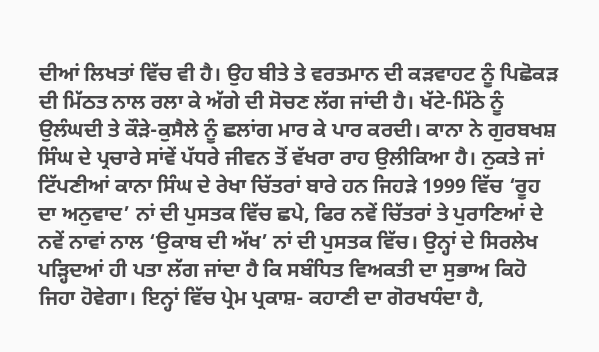ਦੀਆਂ ਲਿਖਤਾਂ ਵਿੱਚ ਵੀ ਹੈ। ਉਹ ਬੀਤੇ ਤੇ ਵਰਤਮਾਨ ਦੀ ਕੜਵਾਹਟ ਨੂੰ ਪਿਛੋਕੜ ਦੀ ਮਿੱਠਤ ਨਾਲ ਰਲਾ ਕੇ ਅੱਗੇ ਦੀ ਸੋਚਣ ਲੱਗ ਜਾਂਦੀ ਹੈ। ਖੱਟੇ-ਮਿੱਠੇ ਨੂੰ ਉਲੰਘਦੀ ਤੇ ਕੌੜੇ-ਕੁਸੈਲੇ ਨੂੰ ਛਲਾਂਗ ਮਾਰ ਕੇ ਪਾਰ ਕਰਦੀ। ਕਾਨਾ ਨੇ ਗੁਰਬਖਸ਼ ਸਿੰਘ ਦੇ ਪ੍ਰਚਾਰੇ ਸਾਂਵੇਂ ਪੱਧਰੇ ਜੀਵਨ ਤੋਂ ਵੱਖਰਾ ਰਾਹ ਉਲੀਕਿਆ ਹੈ। ਨੁਕਤੇ ਜਾਂ ਟਿੱਪਣੀਆਂ ਕਾਨਾ ਸਿੰਘ ਦੇ ਰੇਖਾ ਚਿੱਤਰਾਂ ਬਾਰੇ ਹਨ ਜਿਹੜੇ 1999 ਵਿੱਚ ‘ਰੂਹ ਦਾ ਅਨੁਵਾਦ’ ਨਾਂ ਦੀ ਪੁਸਤਕ ਵਿੱਚ ਛਪੇ, ਫਿਰ ਨਵੇਂ ਚਿੱਤਰਾਂ ਤੇ ਪੁਰਾਣਿਆਂ ਦੇ ਨਵੇਂ ਨਾਵਾਂ ਨਾਲ ‘ਉਕਾਬ ਦੀ ਅੱਖ’ ਨਾਂ ਦੀ ਪੁਸਤਕ ਵਿੱਚ। ਉਨ੍ਹਾਂ ਦੇ ਸਿਰਲੇਖ ਪੜ੍ਹਿਦਆਂ ਹੀ ਪਤਾ ਲੱਗ ਜਾਂਦਾ ਹੈ ਕਿ ਸਬੰਧਿਤ ਵਿਅਕਤੀ ਦਾ ਸੁਭਾਅ ਕਿਹੋ ਜਿਹਾ ਹੋਵੇਗਾ। ਇਨ੍ਹਾਂ ਵਿੱਚ ਪ੍ਰੇਮ ਪ੍ਰਕਾਸ਼- ਕਹਾਣੀ ਦਾ ਗੋਰਖਧੰਦਾ ਹੈ,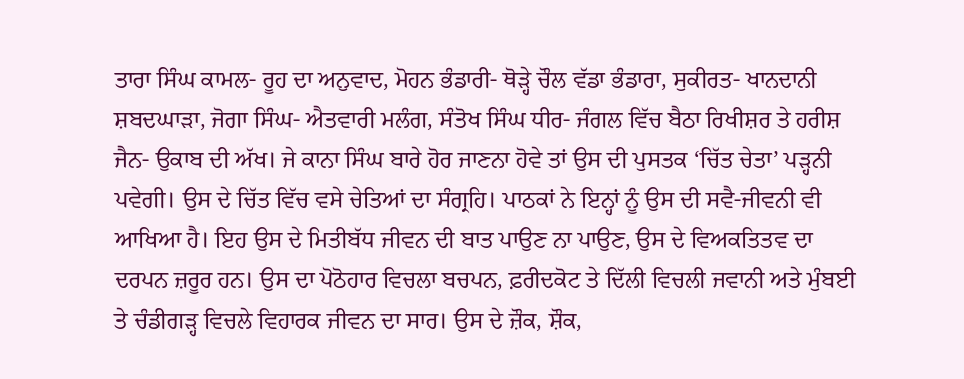ਤਾਰਾ ਸਿੰਘ ਕਾਮਲ- ਰੂਹ ਦਾ ਅਨੁਵਾਦ, ਮੋਹਨ ਭੰਡਾਰੀ- ਥੋੜ੍ਹੇ ਚੌਲ ਵੱਡਾ ਭੰਡਾਰਾ, ਸੁਕੀਰਤ- ਖਾਨਦਾਨੀ ਸ਼ਬਦਘਾੜਾ, ਜੋਗਾ ਸਿੰਘ- ਐਤਵਾਰੀ ਮਲੰਗ, ਸੰਤੋਖ ਸਿੰਘ ਧੀਰ- ਜੰਗਲ ਵਿੱਚ ਬੈਠਾ ਰਿਖੀਸ਼ਰ ਤੇ ਹਰੀਸ਼ ਜੈਨ- ਉਕਾਬ ਦੀ ਅੱਖ। ਜੇ ਕਾਨਾ ਸਿੰਘ ਬਾਰੇ ਹੋਰ ਜਾਣਨਾ ਹੋਵੇ ਤਾਂ ਉਸ ਦੀ ਪੁਸਤਕ ‘ਚਿੱਤ ਚੇਤਾ’ ਪੜ੍ਹਨੀ ਪਵੇਗੀ। ਉਸ ਦੇ ਚਿੱਤ ਵਿੱਚ ਵਸੇ ਚੇਤਿਆਂ ਦਾ ਸੰਗ੍ਰਹਿ। ਪਾਠਕਾਂ ਨੇ ਇਨ੍ਹਾਂ ਨੂੰ ਉਸ ਦੀ ਸਵੈ-ਜੀਵਨੀ ਵੀ ਆਖਿਆ ਹੈ। ਇਹ ਉਸ ਦੇ ਮਿਤੀਬੱਧ ਜੀਵਨ ਦੀ ਬਾਤ ਪਾਉਣ ਨਾ ਪਾਉਣ, ਉਸ ਦੇ ਵਿਅਕਤਿਤਵ ਦਾ ਦਰਪਨ ਜ਼ਰੂਰ ਹਨ। ਉਸ ਦਾ ਪੋਠੋਹਾਰ ਵਿਚਲਾ ਬਚਪਨ, ਫ਼ਰੀਦਕੋਟ ਤੇ ਦਿੱਲੀ ਵਿਚਲੀ ਜਵਾਨੀ ਅਤੇ ਮੁੰਬਈ ਤੇ ਚੰਡੀਗੜ੍ਹ ਵਿਚਲੇ ਵਿਹਾਰਕ ਜੀਵਨ ਦਾ ਸਾਰ। ਉਸ ਦੇ ਜ਼ੌਕ, ਸ਼ੌਕ,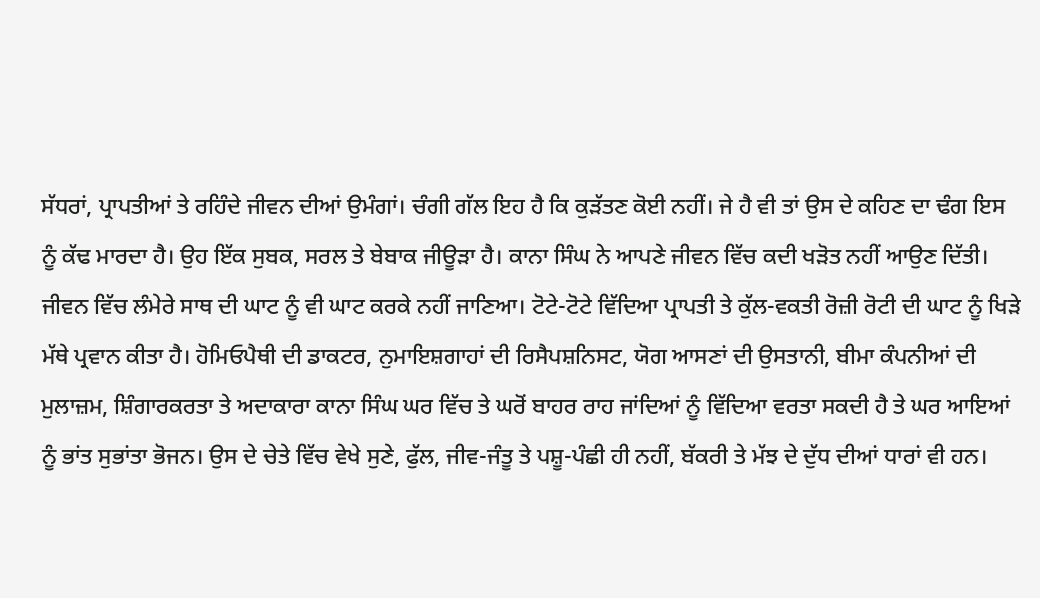ਸੱਧਰਾਂ, ਪ੍ਰਾਪਤੀਆਂ ਤੇ ਰਹਿੰਦੇ ਜੀਵਨ ਦੀਆਂ ਉਮੰਗਾਂ। ਚੰਗੀ ਗੱਲ ਇਹ ਹੈ ਕਿ ਕੁੜੱਤਣ ਕੋਈ ਨਹੀਂ। ਜੇ ਹੈ ਵੀ ਤਾਂ ਉਸ ਦੇ ਕਹਿਣ ਦਾ ਢੰਗ ਇਸ ਨੂੰ ਕੱਢ ਮਾਰਦਾ ਹੈ। ਉਹ ਇੱਕ ਸੁਬਕ, ਸਰਲ ਤੇ ਬੇਬਾਕ ਜੀਊੜਾ ਹੈ। ਕਾਨਾ ਸਿੰਘ ਨੇ ਆਪਣੇ ਜੀਵਨ ਵਿੱਚ ਕਦੀ ਖੜੋਤ ਨਹੀਂ ਆਉਣ ਦਿੱਤੀ। ਜੀਵਨ ਵਿੱਚ ਲੰਮੇਰੇ ਸਾਥ ਦੀ ਘਾਟ ਨੂੰ ਵੀ ਘਾਟ ਕਰਕੇ ਨਹੀਂ ਜਾਣਿਆ। ਟੋਟੇ-ਟੋਟੇ ਵਿੱਦਿਆ ਪ੍ਰਾਪਤੀ ਤੇ ਕੁੱਲ-ਵਕਤੀ ਰੋਜ਼ੀ ਰੋਟੀ ਦੀ ਘਾਟ ਨੂੰ ਖਿੜੇ ਮੱਥੇ ਪ੍ਰਵਾਨ ਕੀਤਾ ਹੈ। ਹੋਮਿਓਪੈਥੀ ਦੀ ਡਾਕਟਰ, ਨੁਮਾਇਸ਼ਗਾਹਾਂ ਦੀ ਰਿਸੈਪਸ਼ਨਿਸਟ, ਯੋਗ ਆਸਣਾਂ ਦੀ ਉਸਤਾਨੀ, ਬੀਮਾ ਕੰਪਨੀਆਂ ਦੀ ਮੁਲਾਜ਼ਮ, ਸ਼ਿੰਗਾਰਕਰਤਾ ਤੇ ਅਦਾਕਾਰਾ ਕਾਨਾ ਸਿੰਘ ਘਰ ਵਿੱਚ ਤੇ ਘਰੋਂ ਬਾਹਰ ਰਾਹ ਜਾਂਦਿਆਂ ਨੂੰ ਵਿੱਦਿਆ ਵਰਤਾ ਸਕਦੀ ਹੈ ਤੇ ਘਰ ਆਇਆਂ ਨੂੰ ਭਾਂਤ ਸੁਭਾਂਤਾ ਭੋਜਨ। ਉਸ ਦੇ ਚੇਤੇ ਵਿੱਚ ਵੇਖੇ ਸੁਣੇ, ਫੁੱਲ, ਜੀਵ-ਜੰਤੂ ਤੇ ਪਸ਼ੂ-ਪੰਛੀ ਹੀ ਨਹੀਂ, ਬੱਕਰੀ ਤੇ ਮੱਝ ਦੇ ਦੁੱਧ ਦੀਆਂ ਧਾਰਾਂ ਵੀ ਹਨ।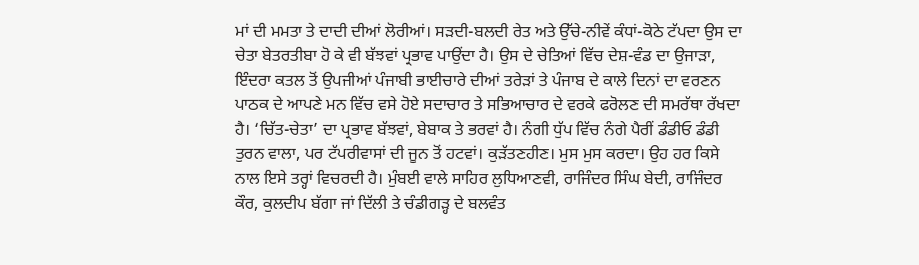ਮਾਂ ਦੀ ਮਮਤਾ ਤੇ ਦਾਦੀ ਦੀਆਂ ਲੋਰੀਆਂ। ਸੜਦੀ-ਬਲਦੀ ਰੇਤ ਅਤੇ ਉੱਚੇ-ਨੀਵੇਂ ਕੰਧਾਂ-ਕੋਠੇ ਟੱਪਦਾ ਉਸ ਦਾ ਚੇਤਾ ਬੇਤਰਤੀਬਾ ਹੋ ਕੇ ਵੀ ਬੱਝਵਾਂ ਪ੍ਰਭਾਵ ਪਾਉਂਦਾ ਹੈ। ਉਸ ਦੇ ਚੇਤਿਆਂ ਵਿੱਚ ਦੇਸ਼-ਵੰਡ ਦਾ ਉਜਾੜਾ, ਇੰਦਰਾ ਕਤਲ ਤੋਂ ਉਪਜੀਆਂ ਪੰਜਾਬੀ ਭਾਈਚਾਰੇ ਦੀਆਂ ਤਰੇੜਾਂ ਤੇ ਪੰਜਾਬ ਦੇ ਕਾਲੇ ਦਿਨਾਂ ਦਾ ਵਰਣਨ ਪਾਠਕ ਦੇ ਆਪਣੇ ਮਨ ਵਿੱਚ ਵਸੇ ਹੋਏ ਸਦਾਚਾਰ ਤੇ ਸਭਿਆਚਾਰ ਦੇ ਵਰਕੇ ਫਰੋਲਣ ਦੀ ਸਮਰੱਥਾ ਰੱਖਦਾ ਹੈ। ‘ਚਿੱਤ-ਚੇਤਾ’ ਦਾ ਪ੍ਰਭਾਵ ਬੱਝਵਾਂ, ਬੇਬਾਕ ਤੇ ਭਰਵਾਂ ਹੈ। ਨੰਗੀ ਧੁੱਪ ਵਿੱਚ ਨੰਗੇ ਪੈਰੀਂ ਡੰਡੀਓ ਡੰਡੀ ਤੁਰਨ ਵਾਲਾ, ਪਰ ਟੱਪਰੀਵਾਸਾਂ ਦੀ ਜੂਨ ਤੋਂ ਹਟਵਾਂ। ਕੁੜੱਤਣਹੀਣ। ਮੁਸ ਮੁਸ ਕਰਦਾ। ਉਹ ਹਰ ਕਿਸੇ ਨਾਲ ਇਸੇ ਤਰ੍ਹਾਂ ਵਿਚਰਦੀ ਹੈ। ਮੁੰਬਈ ਵਾਲੇ ਸਾਹਿਰ ਲੁਧਿਆਣਵੀ, ਰਾਜਿੰਦਰ ਸਿੰਘ ਬੇਦੀ, ਰਾਜਿੰਦਰ ਕੌਰ, ਕੁਲਦੀਪ ਬੱਗਾ ਜਾਂ ਦਿੱਲੀ ਤੇ ਚੰਡੀਗੜ੍ਹ ਦੇ ਬਲਵੰਤ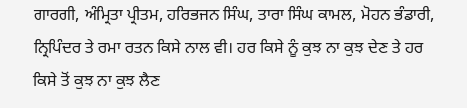ਗਾਰਗੀ, ਅੰਮ੍ਰਿਤਾ ਪ੍ਰੀਤਮ, ਹਰਿਭਜਨ ਸਿੰਘ, ਤਾਰਾ ਸਿੰਘ ਕਾਮਲ, ਮੋਹਨ ਭੰਡਾਰੀ, ਨ੍ਰਿਪਿੰਦਰ ਤੇ ਰਮਾ ਰਤਨ ਕਿਸੇ ਨਾਲ ਵੀ। ਹਰ ਕਿਸੇ ਨੂੰ ਕੁਝ ਨਾ ਕੁਝ ਦੇਣ ਤੇ ਹਰ ਕਿਸੇ ਤੋਂ ਕੁਝ ਨਾ ਕੁਝ ਲੈਣ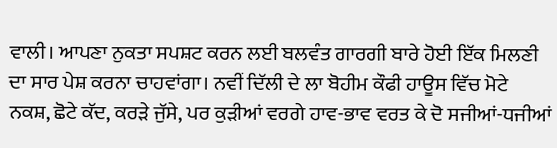ਵਾਲੀ। ਆਪਣਾ ਨੁਕਤਾ ਸਪਸ਼ਟ ਕਰਨ ਲਈ ਬਲਵੰਤ ਗਾਰਗੀ ਬਾਰੇ ਹੋਈ ਇੱਕ ਮਿਲਣੀ ਦਾ ਸਾਰ ਪੇਸ਼ ਕਰਨਾ ਚਾਹਵਾਂਗਾ। ਨਵੀਂ ਦਿੱਲੀ ਦੇ ਲਾ ਬੋਹੀਮ ਕੌਫੀ ਹਾਊਸ ਵਿੱਚ ਮੋਟੇ ਨਕਸ਼, ਛੋਟੇ ਕੱਦ, ਕਰੜੇ ਜੁੱਸੇ, ਪਰ ਕੁੜੀਆਂ ਵਰਗੇ ਹਾਵ-ਭਾਵ ਵਰਤ ਕੇ ਦੋ ਸਜੀਆਂ-ਧਜੀਆਂ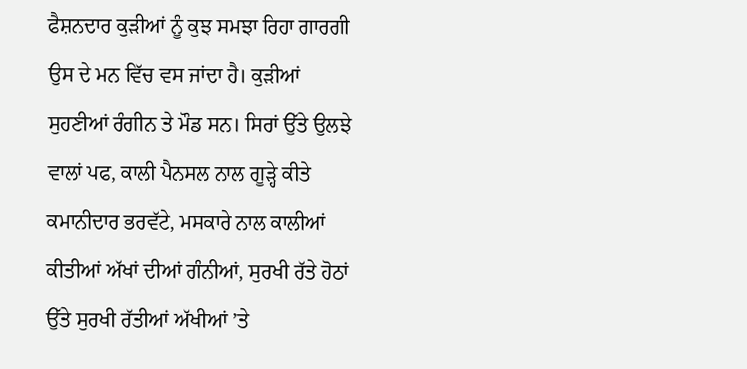ਫੈਸ਼ਨਦਾਰ ਕੁੜੀਆਂ ਨੂੰ ਕੁਝ ਸਮਝਾ ਰਿਹਾ ਗਾਰਗੀ ਉਸ ਦੇ ਮਨ ਵਿੱਚ ਵਸ ਜਾਂਦਾ ਹੈ। ਕੁੜੀਆਂ ਸੁਹਣੀਆਂ ਰੰਗੀਨ ਤੇ ਮੌਡ ਸਨ। ਸਿਰਾਂ ਉੱਤੇ ਉਲਝੇ ਵਾਲਾਂ ਪਫ, ਕਾਲੀ ਪੈਨਸਲ ਨਾਲ ਗੂੜ੍ਹੇ ਕੀਤੇ ਕਮਾਨੀਦਾਰ ਭਰਵੱਟੇ, ਮਸਕਾਰੇ ਨਾਲ ਕਾਲੀਆਂ ਕੀਤੀਆਂ ਅੱਖਾਂ ਦੀਆਂ ਗੰਨੀਆਂ, ਸੁਰਖੀ ਰੱਤੇ ਹੋਠਾਂ ਉੱਤੇ ਸੁਰਖੀ ਰੱਤੀਆਂ ਅੱਖੀਆਂ ’ਤੇ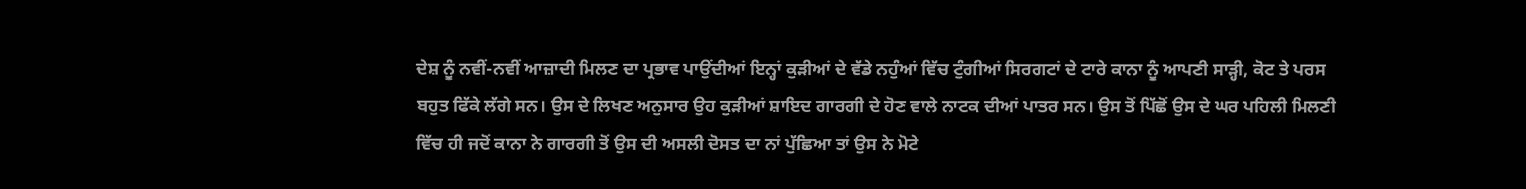ਦੇਸ਼ ਨੂੰ ਨਵੀਂ-ਨਵੀਂ ਆਜ਼ਾਦੀ ਮਿਲਣ ਦਾ ਪ੍ਰਭਾਵ ਪਾਉਂਦੀਆਂ ਇਨ੍ਹਾਂ ਕੁੜੀਆਂ ਦੇ ਵੱਡੇ ਨਹੁੰਆਂ ਵਿੱਚ ਟੁੰਗੀਆਂ ਸਿਰਗਟਾਂ ਦੇ ਟਾਰੇ ਕਾਨਾ ਨੂੰ ਆਪਣੀ ਸਾੜ੍ਹੀ, ਕੋਟ ਤੇ ਪਰਸ ਬਹੁਤ ਫਿੱਕੇ ਲੱਗੇ ਸਨ। ਉਸ ਦੇ ਲਿਖਣ ਅਨੁਸਾਰ ਉਹ ਕੁੜੀਆਂ ਸ਼ਾਇਦ ਗਾਰਗੀ ਦੇ ਹੋਣ ਵਾਲੇ ਨਾਟਕ ਦੀਆਂ ਪਾਤਰ ਸਨ। ਉਸ ਤੋਂ ਪਿੱਛੋਂ ਉਸ ਦੇ ਘਰ ਪਹਿਲੀ ਮਿਲਣੀ ਵਿੱਚ ਹੀ ਜਦੋਂ ਕਾਨਾ ਨੇ ਗਾਰਗੀ ਤੋਂ ਉਸ ਦੀ ਅਸਲੀ ਦੋਸਤ ਦਾ ਨਾਂ ਪੁੱਛਿਆ ਤਾਂ ਉਸ ਨੇ ਮੋਟੇ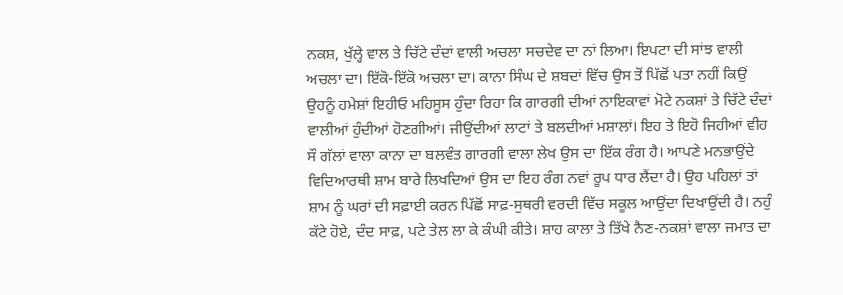ਨਕਸ਼, ਖੁੱਲ੍ਹੇ ਵਾਲ ਤੇ ਚਿੱਟੇ ਦੰਦਾਂ ਵਾਲੀ ਅਚਲਾ ਸਚਦੇਵ ਦਾ ਨਾਂ ਲਿਆ। ਇਪਟਾ ਦੀ ਸਾਂਝ ਵਾਲੀ ਅਚਲਾ ਦਾ। ਇੱਕੋ-ਇੱਕੋ ਅਚਲਾ ਦਾ। ਕਾਨਾ ਸਿੰਘ ਦੇ ਸ਼ਬਦਾਂ ਵਿੱਚ ਉਸ ਤੋਂ ਪਿੱਛੋਂ ਪਤਾ ਨਹੀਂ ਕਿਉਂ ਉਹਨੂੰ ਹਮੇਸ਼ਾਂ ਇਹੀਓ ਮਹਿਸੂਸ ਹੁੰਦਾ ਰਿਹਾ ਕਿ ਗਾਰਗੀ ਦੀਆਂ ਨਾਇਕਾਵਾਂ ਮੋਟੇ ਨਕਸ਼ਾਂ ਤੇ ਚਿੱਟੇ ਦੰਦਾਂ ਵਾਲੀਆਂ ਹੁੰਦੀਆਂ ਹੋਣਗੀਆਂ। ਜੀਉਂਦੀਆਂ ਲਾਟਾਂ ਤੇ ਬਲਦੀਆਂ ਮਸ਼ਾਲਾਂ। ਇਹ ਤੇ ਇਹੋ ਜਿਹੀਆਂ ਵੀਹ ਸੌ ਗੱਲਾਂ ਵਾਲਾ ਕਾਨਾ ਦਾ ਬਲਵੰਤ ਗਾਰਗੀ ਵਾਲਾ ਲੇਖ ਉਸ ਦਾ ਇੱਕ ਰੰਗ ਹੈ। ਆਪਣੇ ਮਨਭਾਉਂਦੇ ਵਿਦਿਆਰਥੀ ਸ਼ਾਮ ਬਾਰੇ ਲਿਖਦਿਆਂ ਉਸ ਦਾ ਇਹ ਰੰਗ ਨਵਾਂ ਰੂਪ ਧਾਰ ਲੈਂਦਾ ਹੈ। ਉਹ ਪਹਿਲਾਂ ਤਾਂ ਸ਼ਾਮ ਨੂੰ ਘਰਾਂ ਦੀ ਸਫ਼ਾਈ ਕਰਨ ਪਿੱਛੋਂ ਸਾਫ਼-ਸੁਥਰੀ ਵਰਦੀ ਵਿੱਚ ਸਕੂਲ ਆਉਂਦਾ ਦਿਖਾਉਂਦੀ ਹੈ। ਨਹੁੰ ਕੱਟੇ ਹੋਏ, ਦੰਦ ਸਾਫ਼, ਪਟੇ ਤੇਲ ਲਾ ਕੇ ਕੰਘੀ ਕੀਤੇ। ਸ਼ਾਹ ਕਾਲਾ ਤੇ ਤਿੱਖੇ ਨੈਣ-ਨਕਸ਼ਾਂ ਵਾਲਾ ਜਮਾਤ ਦਾ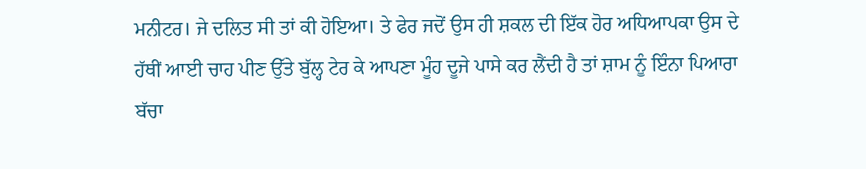ਮਨੀਟਰ। ਜੇ ਦਲਿਤ ਸੀ ਤਾਂ ਕੀ ਹੋਇਆ। ਤੇ ਫੇਰ ਜਦੋਂ ਉਸ ਹੀ ਸ਼ਕਲ ਦੀ ਇੱਕ ਹੋਰ ਅਧਿਆਪਕਾ ਉਸ ਦੇ ਹੱਥੀਂ ਆਈ ਚਾਹ ਪੀਣ ਉੱਤੇ ਬੁੱਲ੍ਹ ਟੇਰ ਕੇ ਆਪਣਾ ਮੂੰਹ ਦੂਜੇ ਪਾਸੇ ਕਰ ਲੈਂਦੀ ਹੈ ਤਾਂ ਸ਼ਾਮ ਨੂੰ ਇੰਨਾ ਪਿਆਰਾ ਬੱਚਾ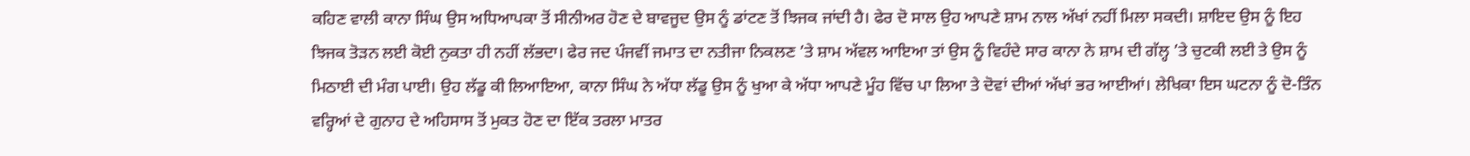ਕਹਿਣ ਵਾਲੀ ਕਾਨਾ ਸਿੰਘ ਉਸ ਅਧਿਆਪਕਾ ਤੋਂ ਸੀਨੀਅਰ ਹੋਣ ਦੇ ਬਾਵਜੂਦ ਉਸ ਨੂੰ ਡਾਂਟਣ ਤੋਂ ਝਿਜਕ ਜਾਂਦੀ ਹੈ। ਫੇਰ ਦੋ ਸਾਲ ਉਹ ਆਪਣੇ ਸ਼ਾਮ ਨਾਲ ਅੱਖਾਂ ਨਹੀਂ ਮਿਲਾ ਸਕਦੀ। ਸ਼ਾਇਦ ਉਸ ਨੂੰ ਇਹ ਝਿਜਕ ਤੋੜਨ ਲਈ ਕੋਈ ਨੁਕਤਾ ਹੀ ਨਹੀਂ ਲੱਭਦਾ। ਫੇਰ ਜਦ ਪੰਜਵੀਂ ਜਮਾਤ ਦਾ ਨਤੀਜਾ ਨਿਕਲਣ ’ਤੇ ਸ਼ਾਮ ਅੱਵਲ ਆਇਆ ਤਾਂ ਉਸ ਨੂੰ ਵਿਹੰਦੇ ਸਾਰ ਕਾਨਾ ਨੇ ਸ਼ਾਮ ਦੀ ਗੱਲ੍ਹ ’ਤੇ ਚੁਟਕੀ ਲਈ ਤੇ ਉਸ ਨੂੰ ਮਿਠਾਈ ਦੀ ਮੰਗ ਪਾਈ। ਉਹ ਲੱਡੂ ਕੀ ਲਿਆਇਆ, ਕਾਨਾ ਸਿੰਘ ਨੇ ਅੱਧਾ ਲੱਡੂ ਉਸ ਨੂੰ ਖੁਆ ਕੇ ਅੱਧਾ ਆਪਣੇ ਮੂੰਹ ਵਿੱਚ ਪਾ ਲਿਆ ਤੇ ਦੋਵਾਂ ਦੀਆਂ ਅੱਖਾਂ ਭਰ ਆਈਆਂ। ਲੇਖਿਕਾ ਇਸ ਘਟਨਾ ਨੂੰ ਦੋ-ਤਿੰਨ ਵਰ੍ਹਿਆਂ ਦੇ ਗੁਨਾਹ ਦੇ ਅਹਿਸਾਸ ਤੋਂ ਮੁਕਤ ਹੋਣ ਦਾ ਇੱਕ ਤਰਲਾ ਮਾਤਰ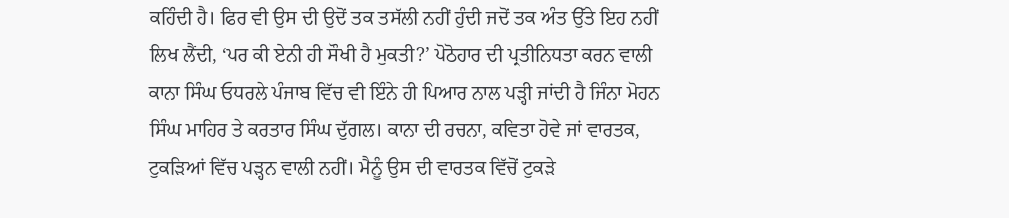ਕਹਿੰਦੀ ਹੈ। ਫਿਰ ਵੀ ਉਸ ਦੀ ਉਦੋਂ ਤਕ ਤਸੱਲੀ ਨਹੀਂ ਹੁੰਦੀ ਜਦੋਂ ਤਕ ਅੰਤ ਉੱਤੇ ਇਹ ਨਹੀਂ ਲਿਖ ਲੈਂਦੀ, ‘ਪਰ ਕੀ ਏਨੀ ਹੀ ਸੌਖੀ ਹੈ ਮੁਕਤੀ?’ ਪੋਠੋਹਾਰ ਦੀ ਪ੍ਰਤੀਨਿਧਤਾ ਕਰਨ ਵਾਲੀ ਕਾਨਾ ਸਿੰਘ ਓਧਰਲੇ ਪੰਜਾਬ ਵਿੱਚ ਵੀ ਇੰਨੇ ਹੀ ਪਿਆਰ ਨਾਲ ਪੜ੍ਹੀ ਜਾਂਦੀ ਹੈ ਜਿੰਨਾ ਮੋਹਨ ਸਿੰਘ ਮਾਹਿਰ ਤੇ ਕਰਤਾਰ ਸਿੰਘ ਦੁੱਗਲ। ਕਾਨਾ ਦੀ ਰਚਨਾ, ਕਵਿਤਾ ਹੋਵੇ ਜਾਂ ਵਾਰਤਕ, ਟੁਕੜਿਆਂ ਵਿੱਚ ਪੜ੍ਹਨ ਵਾਲੀ ਨਹੀਂ। ਮੈਨੂੰ ਉਸ ਦੀ ਵਾਰਤਕ ਵਿੱਚੋਂ ਟੁਕੜੇ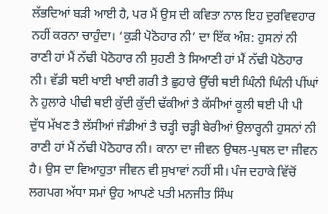ਲੱਭਦਿਆਂ ਬੜੀ ਆਈ ਹੈ, ਪਰ ਮੈਂ ਉਸ ਦੀ ਕਵਿਤਾ ਨਾਲ ਇਹ ਦੁਰਵਿਵਹਾਰ ਨਹੀਂ ਕਰਨਾ ਚਾਹੁੰਦਾ। ‘ਕੁੜੀ ਪੋਠੋਹਾਰ ਨੀ’ ਦਾ ਇੱਕ ਅੰਸ਼: ਹੁਸਨਾਂ ਨੀ ਰਾਣੀ ਹਾਂ ਮੈਂ ਨੱਢੀ ਪੋਠੋਹਾਰ ਨੀ ਸੁਹਣੀ ਤੈ ਸਿਆਣੀ ਹਾਂ ਮੈਂ ਨੱਢੀ ਪੋਠੋਹਾਰ ਨੀ। ਵੱਡੀ ਥਈ ਖਾਈ ਖਾਈ ਗਰੀ ਤੈ ਛੁਹਾਰੇ ਉੱਚੀ ਥਈ ਘਿੰਨੀ ਘਿੰਨੀ ਪੀਂਘਾਂ ਨੇ ਹੁਲਾਰੇ ਪੀਢੀ ਥਈ ਕੁੱਦੀ ਕੁੱਦੀ ਢੱਕੀਆਂ ਤੈ ਕੱਸੀਆਂ ਕੂਲੀ ਥਈ ਪੀ ਪੀ ਦੁੱਧ ਮੱਖਣ ਤੈ ਲੱਸੀਆਂ ਜੰਡੀਆਂ ਤੈ ਚੜ੍ਹੀ ਚੜ੍ਹੀ ਬੇਰੀਆਂ ਉਲਾਰ੍ਹਨੀ ਹੁਸਨਾਂ ਨੀ ਰਾਣੀ ਹਾਂ ਮੈਂ ਨੱਢੀ ਪੋਠੋਹਾਰ ਨੀ। ਕਾਨਾ ਦਾ ਜੀਵਨ ਉਥਲ-ਪੁਥਲ ਦਾ ਜੀਵਨ ਹੈ। ਉਸ ਦਾ ਵਿਆਹੁਤਾ ਜੀਵਨ ਵੀ ਸੁਖਾਵਾਂ ਨਹੀਂ ਸੀ। ਪੰਜ ਦਹਾਕੇ ਵਿੱਚੋਂ ਲਗਪਗ ਅੱਧਾ ਸਮਾਂ ਉਹ ਆਪਣੇ ਪਤੀ ਮਨਜੀਤ ਸਿੰਘ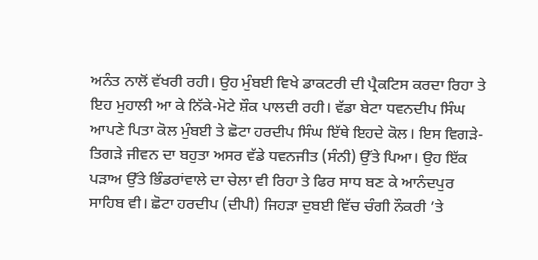ਅਨੰਤ ਨਾਲੋਂ ਵੱਖਰੀ ਰਹੀ। ਉਹ ਮੁੰਬਈ ਵਿਖੇ ਡਾਕਟਰੀ ਦੀ ਪ੍ਰੈਕਟਿਸ ਕਰਦਾ ਰਿਹਾ ਤੇ ਇਹ ਮੁਹਾਲੀ ਆ ਕੇ ਨਿੱਕੇ-ਮੋਟੇ ਸ਼ੌਕ ਪਾਲਦੀ ਰਹੀ। ਵੱਡਾ ਬੇਟਾ ਧਵਨਦੀਪ ਸਿੰਘ ਆਪਣੇ ਪਿਤਾ ਕੋਲ ਮੁੰਬਈ ਤੇ ਛੋਟਾ ਹਰਦੀਪ ਸਿੰਘ ਇੱਥੇ ਇਹਦੇ ਕੋਲ। ਇਸ ਵਿਗੜੇ-ਤਿਗੜੇ ਜੀਵਨ ਦਾ ਬਹੁਤਾ ਅਸਰ ਵੱਡੇ ਧਵਨਜੀਤ (ਸੰਨੀ) ਉੱਤੇ ਪਿਆ। ਉਹ ਇੱਕ ਪੜਾਅ ਉੱਤੇ ਭਿੰਡਰਾਂਵਾਲੇ ਦਾ ਚੇਲਾ ਵੀ ਰਿਹਾ ਤੇ ਫਿਰ ਸਾਧ ਬਣ ਕੇ ਆਨੰਦਪੁਰ ਸਾਹਿਬ ਵੀ। ਛੋਟਾ ਹਰਦੀਪ (ਦੀਪੀ) ਜਿਹੜਾ ਦੁਬਈ ਵਿੱਚ ਚੰਗੀ ਨੌਕਰੀ ’ਤੇ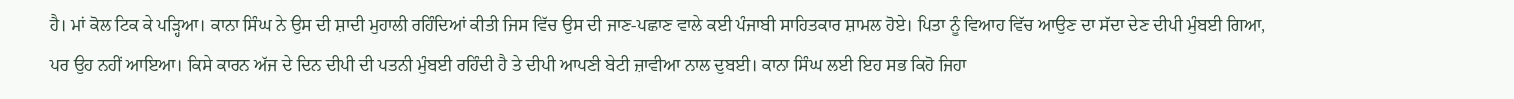ਹੈ। ਮਾਂ ਕੋਲ ਟਿਕ ਕੇ ਪੜ੍ਹਿਆ। ਕਾਨਾ ਸਿੰਘ ਨੇ ਉਸ ਦੀ ਸ਼ਾਦੀ ਮੁਹਾਲੀ ਰਹਿੰਦਿਆਂ ਕੀਤੀ ਜਿਸ ਵਿੱਚ ਉਸ ਦੀ ਜਾਣ-ਪਛਾਣ ਵਾਲੇ ਕਈ ਪੰਜਾਬੀ ਸਾਹਿਤਕਾਰ ਸ਼ਾਮਲ ਹੋਏ। ਪਿਤਾ ਨੂੰ ਵਿਆਹ ਵਿੱਚ ਆਉਣ ਦਾ ਸੱਦਾ ਦੇਣ ਦੀਪੀ ਮੁੰਬਈ ਗਿਆ, ਪਰ ਉਹ ਨਹੀਂ ਆਇਆ। ਕਿਸੇ ਕਾਰਨ ਅੱਜ ਦੇ ਦਿਨ ਦੀਪੀ ਦੀ ਪਤਨੀ ਮੁੰਬਈ ਰਹਿੰਦੀ ਹੈ ਤੇ ਦੀਪੀ ਆਪਣੀ ਬੇਟੀ ਜ਼ਾਵੀਆ ਨਾਲ ਦੁਬਈ। ਕਾਨਾ ਸਿੰਘ ਲਈ ਇਹ ਸਭ ਕਿਹੋ ਜਿਹਾ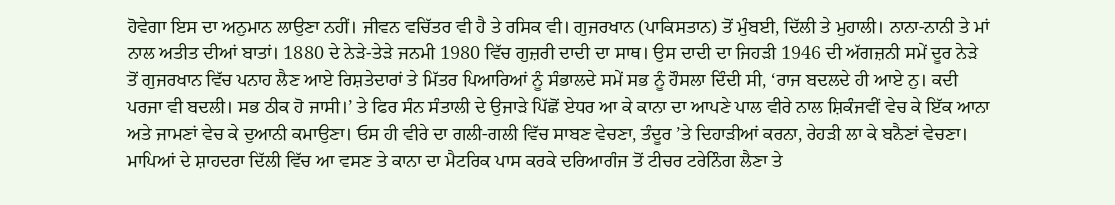ਹੋਵੇਗਾ ਇਸ ਦਾ ਅਨੁਮਾਨ ਲਾਉਣਾ ਨਹੀਂ। ਜੀਵਨ ਵਚਿੱਤਰ ਵੀ ਹੈ ਤੇ ਰਸਿਕ ਵੀ। ਗੁਜਰਖਾਨ (ਪਾਕਿਸਤਾਨ) ਤੋਂ ਮੁੰਬਈ, ਦਿੱਲੀ ਤੇ ਮੁਹਾਲੀ। ਨਾਨਾ-ਨਾਨੀ ਤੇ ਮਾਂ ਨਾਲ ਅਤੀਤ ਦੀਆਂ ਬਾਤਾਂ। 1880 ਦੇ ਨੇੜੇ-ਤੇੜੇ ਜਨਮੀ 1980 ਵਿੱਚ ਗੁਜ਼ਰੀ ਦਾਦੀ ਦਾ ਸਾਥ। ਉਸ ਦਾਦੀ ਦਾ ਜਿਹੜੀ 1946 ਦੀ ਅੱਗਜ਼ਨੀ ਸਮੇਂ ਦੂਰ ਨੇੜੇ ਤੋਂ ਗੁਜਰਖਾਨ ਵਿੱਚ ਪਨਾਹ ਲੈਣ ਆਏ ਰਿਸ਼ਤੇਦਾਰਾਂ ਤੇ ਮਿੱਤਰ ਪਿਆਰਿਆਂ ਨੂੰ ਸੰਭਾਲਦੇ ਸਮੇਂ ਸਭ ਨੂੰ ਹੌਸਲਾ ਦਿੰਦੀ ਸੀ, ‘ਰਾਜ ਬਦਲਦੇ ਹੀ ਆਏ ਨੁ। ਕਦੀ ਪਰਜਾ ਵੀ ਬਦਲੀ। ਸਭ ਠੀਕ ਹੋ ਜਾਸੀ।’ ਤੇ ਫਿਰ ਸੰਨ ਸੰਤਾਲੀ ਦੇ ਉਜਾੜੇ ਪਿੱਛੋਂ ਏਧਰ ਆ ਕੇ ਕਾਨਾ ਦਾ ਆਪਣੇ ਪਾਲ ਵੀਰੇ ਨਾਲ ਸ਼ਿਕੰਜਵੀਂ ਵੇਚ ਕੇ ਇੱਕ ਆਨਾ ਅਤੇ ਜਾਮਣਾਂ ਵੇਚ ਕੇ ਦੁਆਨੀ ਕਮਾਉਣਾ। ਓਸ ਹੀ ਵੀਰੇ ਦਾ ਗਲੀ-ਗਲੀ ਵਿੱਚ ਸਾਬਣ ਵੇਚਣਾ, ਤੰਦੂਰ ’ਤੇ ਦਿਹਾੜੀਆਂ ਕਰਨਾ, ਰੇਹੜੀ ਲਾ ਕੇ ਬਨੈਣਾਂ ਵੇਚਣਾ। ਮਾਪਿਆਂ ਦੇ ਸ਼ਾਹਦਰਾ ਦਿੱਲੀ ਵਿੱਚ ਆ ਵਸਣ ਤੇ ਕਾਨਾ ਦਾ ਮੈਟਰਿਕ ਪਾਸ ਕਰਕੇ ਦਰਿਆਗੰਜ ਤੋਂ ਟੀਚਰ ਟਰੇਨਿੰਗ ਲੈਣਾ ਤੇ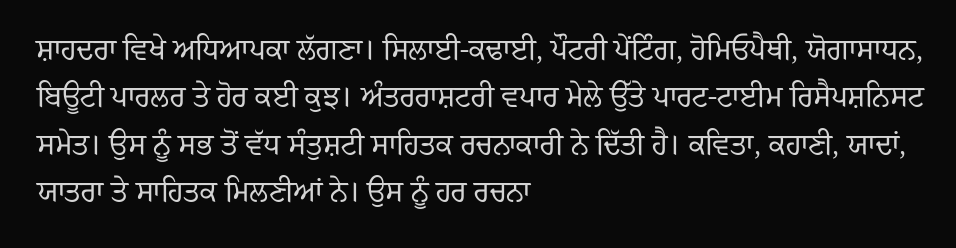ਸ਼ਾਹਦਰਾ ਵਿਖੇ ਅਧਿਆਪਕਾ ਲੱਗਣਾ। ਸਿਲਾਈ-ਕਢਾਈ, ਪੌਟਰੀ ਪੇਂਟਿੰਗ, ਹੋਮਿਓਪੈਥੀ, ਯੋਗਾਸਾਧਨ, ਬਿਊਟੀ ਪਾਰਲਰ ਤੇ ਹੋਰ ਕਈ ਕੁਝ। ਅੰਤਰਰਾਸ਼ਟਰੀ ਵਪਾਰ ਮੇਲੇ ਉੱਤੇ ਪਾਰਟ-ਟਾਈਮ ਰਿਸੈਪਸ਼ਨਿਸਟ ਸਮੇਤ। ਉਸ ਨੂੰ ਸਭ ਤੋਂ ਵੱਧ ਸੰਤੁਸ਼ਟੀ ਸਾਹਿਤਕ ਰਚਨਾਕਾਰੀ ਨੇ ਦਿੱਤੀ ਹੈ। ਕਵਿਤਾ, ਕਹਾਣੀ, ਯਾਦਾਂ, ਯਾਤਰਾ ਤੇ ਸਾਹਿਤਕ ਮਿਲਣੀਆਂ ਨੇ। ਉਸ ਨੂੰ ਹਰ ਰਚਨਾ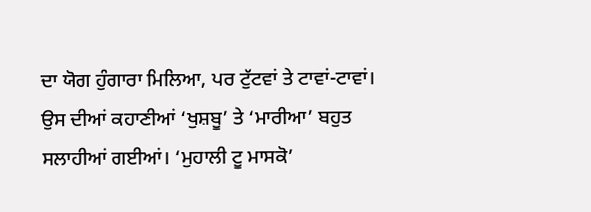ਦਾ ਯੋਗ ਹੁੰਗਾਰਾ ਮਿਲਿਆ, ਪਰ ਟੁੱਟਵਾਂ ਤੇ ਟਾਵਾਂ-ਟਾਵਾਂ। ਉਸ ਦੀਆਂ ਕਹਾਣੀਆਂ ‘ਖੁਸ਼ਬੂ’ ਤੇ ‘ਮਾਰੀਆ’ ਬਹੁਤ ਸਲਾਹੀਆਂ ਗਈਆਂ। ‘ਮੁਹਾਲੀ ਟੂ ਮਾਸਕੋ’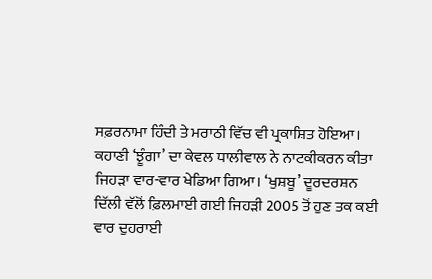ਸਫ਼ਰਨਾਮਾ ਹਿੰਦੀ ਤੇ ਮਰਾਠੀ ਵਿੱਚ ਵੀ ਪ੍ਰਕਾਸ਼ਿਤ ਹੋਇਆ। ਕਹਾਣੀ ‘ਝੂੰਗਾ’ ਦਾ ਕੇਵਲ ਧਾਲੀਵਾਲ ਨੇ ਨਾਟਕੀਕਰਨ ਕੀਤਾ ਜਿਹੜਾ ਵਾਰ-ਵਾਰ ਖੇਡਿਆ ਗਿਆ। ‘ਖੁਸ਼ਬੂ’ ਦੂਰਦਰਸ਼ਨ ਦਿੱਲੀ ਵੱਲੋਂ ਫ਼ਿਲਮਾਈ ਗਈ ਜਿਹੜੀ 2005 ਤੋਂ ਹੁਣ ਤਕ ਕਈ ਵਾਰ ਦੁਹਰਾਈ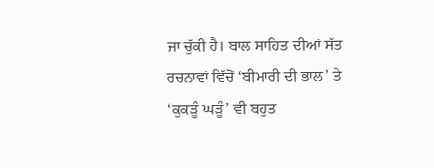ਜਾ ਚੁੱਕੀ ਹੈ। ਬਾਲ ਸਾਹਿਤ ਦੀਆਂ ਸੱਤ ਰਚਨਾਵਾਂ ਵਿੱਚੋਂ ‘ਬੀਮਾਰੀ ਦੀ ਭਾਲ’ ਤੇ ‘ਕੁਕੜੂੰ ਘੜੂੰ’ ਵੀ ਬਹੁਤ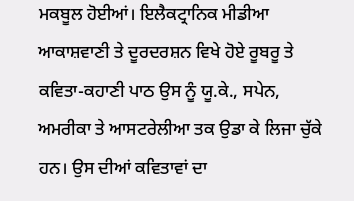ਮਕਬੂਲ ਹੋਈਆਂ। ਇਲੈਕਟ੍ਰਾਨਿਕ ਮੀਡੀਆ ਆਕਾਸ਼ਵਾਣੀ ਤੇ ਦੂਰਦਰਸ਼ਨ ਵਿਖੇ ਹੋਏ ਰੂਬਰੂ ਤੇ ਕਵਿਤਾ-ਕਹਾਣੀ ਪਾਠ ਉਸ ਨੂੰ ਯੂ.ਕੇ., ਸਪੇਨ, ਅਮਰੀਕਾ ਤੇ ਆਸਟਰੇਲੀਆ ਤਕ ਉਡਾ ਕੇ ਲਿਜਾ ਚੁੱਕੇ ਹਨ। ਉਸ ਦੀਆਂ ਕਵਿਤਾਵਾਂ ਦਾ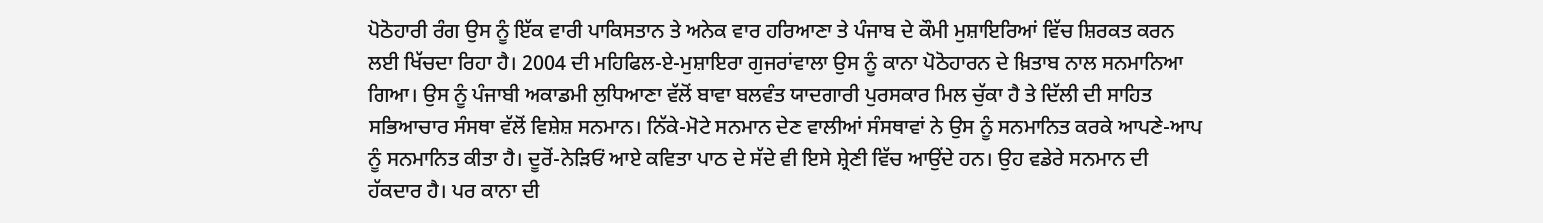ਪੋਠੋਹਾਰੀ ਰੰਗ ਉਸ ਨੂੰ ਇੱਕ ਵਾਰੀ ਪਾਕਿਸਤਾਨ ਤੇ ਅਨੇਕ ਵਾਰ ਹਰਿਆਣਾ ਤੇ ਪੰਜਾਬ ਦੇ ਕੌਮੀ ਮੁਸ਼ਾਇਰਿਆਂ ਵਿੱਚ ਸ਼ਿਰਕਤ ਕਰਨ ਲਈ ਖਿੱਚਦਾ ਰਿਹਾ ਹੈ। 2004 ਦੀ ਮਹਿਫਿਲ-ਏ-ਮੁਸ਼ਾਇਰਾ ਗੁਜਰਾਂਵਾਲਾ ਉਸ ਨੂੰ ਕਾਨਾ ਪੋਠੋਹਾਰਨ ਦੇ ਖ਼ਿਤਾਬ ਨਾਲ ਸਨਮਾਨਿਆ ਗਿਆ। ਉਸ ਨੂੰ ਪੰਜਾਬੀ ਅਕਾਡਮੀ ਲੁਧਿਆਣਾ ਵੱਲੋਂ ਬਾਵਾ ਬਲਵੰਤ ਯਾਦਗਾਰੀ ਪੁਰਸਕਾਰ ਮਿਲ ਚੁੱਕਾ ਹੈ ਤੇ ਦਿੱਲੀ ਦੀ ਸਾਹਿਤ ਸਭਿਆਚਾਰ ਸੰਸਥਾ ਵੱਲੋਂ ਵਿਸ਼ੇਸ਼ ਸਨਮਾਨ। ਨਿੱਕੇ-ਮੋਟੇ ਸਨਮਾਨ ਦੇਣ ਵਾਲੀਆਂ ਸੰਸਥਾਵਾਂ ਨੇ ਉਸ ਨੂੰ ਸਨਮਾਨਿਤ ਕਰਕੇ ਆਪਣੇ-ਆਪ ਨੂੰ ਸਨਮਾਨਿਤ ਕੀਤਾ ਹੈ। ਦੂਰੋਂ-ਨੇੜਿਓਂ ਆਏ ਕਵਿਤਾ ਪਾਠ ਦੇ ਸੱਦੇ ਵੀ ਇਸੇ ਸ਼੍ਰੇਣੀ ਵਿੱਚ ਆਉਂਦੇ ਹਨ। ਉਹ ਵਡੇਰੇ ਸਨਮਾਨ ਦੀ ਹੱਕਦਾਰ ਹੈ। ਪਰ ਕਾਨਾ ਦੀ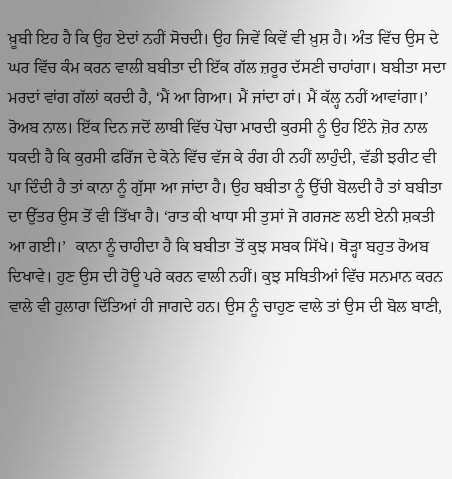ਖ਼ੂਬੀ ਇਹ ਹੈ ਕਿ ਉਹ ਏਦਾਂ ਨਹੀਂ ਸੋਚਦੀ। ਉਹ ਜਿਵੇਂ ਕਿਵੇਂ ਵੀ ਖ਼ੁਸ਼ ਹੈ। ਅੰਤ ਵਿੱਚ ਉਸ ਦੇ ਘਰ ਵਿੱਚ ਕੰਮ ਕਰਨ ਵਾਲੀ ਬਬੀਤਾ ਦੀ ਇੱਕ ਗੱਲ ਜ਼ਰੂਰ ਦੱਸਣੀ ਚਾਹਾਂਗਾ। ਬਬੀਤਾ ਸਦਾ ਮਰਦਾਂ ਵਾਂਗ ਗੱਲਾਂ ਕਰਦੀ ਹੈ, ‘ਮੈਂ ਆ ਗਿਆ। ਮੈਂ ਜਾਂਦਾ ਹਾਂ। ਮੈਂ ਕੱਲ੍ਹ ਨਹੀਂ ਆਵਾਂਗਾ।’ ਰੋਅਬ ਨਾਲ। ਇੱਕ ਦਿਨ ਜਦੋਂ ਲਾਬੀ ਵਿੱਚ ਪੋਚਾ ਮਾਰਦੀ ਕੁਰਸੀ ਨੂੰ ਉਹ ਇੰਨੇ ਜ਼ੋਰ ਨਾਲ ਧਕਦੀ ਹੈ ਕਿ ਕੁਰਸੀ ਫਰਿੱਜ ਦੇ ਕੋਨੇ ਵਿੱਚ ਵੱਜ ਕੇ ਰੰਗ ਹੀ ਨਹੀਂ ਲਾਹੁੰਦੀ, ਵੱਡੀ ਝਰੀਟ ਵੀ ਪਾ ਦਿੰਦੀ ਹੈ ਤਾਂ ਕਾਨਾ ਨੂੰ ਗੁੱਸਾ ਆ ਜਾਂਦਾ ਹੈ। ਉਹ ਬਬੀਤਾ ਨੂੰ ਉੱਚੀ ਬੋਲਦੀ ਹੈ ਤਾਂ ਬਬੀਤਾ ਦਾ ਉੱਤਰ ਉਸ ਤੋਂ ਵੀ ਤਿੱਖਾ ਹੈ। ‘ਰਾਤ ਕੀ ਖਾਧਾ ਸੀ ਤੁਸਾਂ ਜੋ ਗਰਜਣ ਲਈ ਏਨੀ ਸ਼ਕਤੀ ਆ ਗਈ।’  ਕਾਨਾ ਨੂੰ ਚਾਹੀਦਾ ਹੈ ਕਿ ਬਬੀਤਾ ਤੋਂ ਕੁਝ ਸਬਕ ਸਿੱਖੇ। ਥੋੜ੍ਹਾ ਬਹੁਤ ਰੋਅਬ ਦਿਖਾਵੇ। ਹੁਣ ਉਸ ਦੀ ਹੋਊ ਪਰੇ ਕਰਨ ਵਾਲੀ ਨਹੀਂ। ਕੁਝ ਸਥਿਤੀਆਂ ਵਿੱਚ ਸਨਮਾਨ ਕਰਨ ਵਾਲੇ ਵੀ ਹੁਲਾਰਾ ਦਿੱਤਿਆਂ ਹੀ ਜਾਗਦੇ ਹਨ। ਉਸ ਨੂੰ ਚਾਹੁਣ ਵਾਲੇ ਤਾਂ ਉਸ ਦੀ ਬੋਲ ਬਾਣੀ,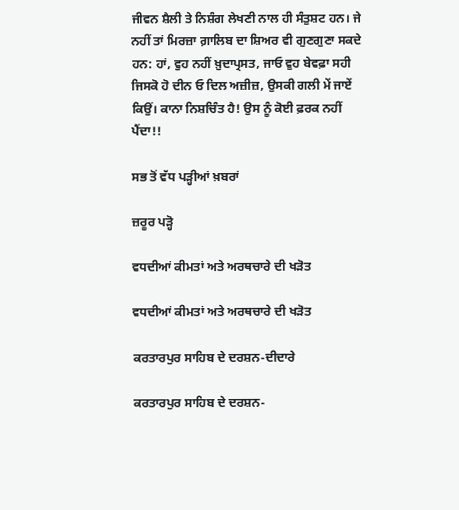ਜੀਵਨ ਸ਼ੈਲੀ ਤੇ ਨਿਸ਼ੰਗ ਲੇਖਣੀ ਨਾਲ ਹੀ ਸੰਤੁਸ਼ਟ ਹਨ। ਜੇ ਨਹੀਂ ਤਾਂ ਮਿਰਜ਼ਾ ਗ਼ਾਲਿਬ ਦਾ ਸ਼ਿਅਰ ਵੀ ਗੁਣਗੁਣਾ ਸਕਦੇ ਹਨ: ਹਾਂ, ਵੁਹ ਨਹੀਂ ਖ਼ੁਦਾਪ੍ਰਸਤ, ਜਾਓ ਵੁਹ ਬੇਵਫ਼ਾ ਸਹੀ ਜਿਸਕੋ ਹੋ ਦੀਨ ਓ ਦਿਲ ਅਜ਼ੀਜ਼, ਉਸਕੀ ਗਲੀ ਮੇਂ ਜਾਏਂ ਕਿਉਂ। ਕਾਨਾ ਨਿਸ਼ਚਿੰਤ ਹੈ! ਉਸ ਨੂੰ ਕੋਈ ਫ਼ਰਕ ਨਹੀਂ ਪੈਂਦਾ!!

ਸਭ ਤੋਂ ਵੱਧ ਪੜ੍ਹੀਆਂ ਖ਼ਬਰਾਂ

ਜ਼ਰੂਰ ਪੜ੍ਹੋ

ਵਧਦੀਆਂ ਕੀਮਤਾਂ ਅਤੇ ਅਰਥਚਾਰੇ ਦੀ ਖੜੋਤ

ਵਧਦੀਆਂ ਕੀਮਤਾਂ ਅਤੇ ਅਰਥਚਾਰੇ ਦੀ ਖੜੋਤ

ਕਰਤਾਰਪੁਰ ਸਾਹਿਬ ਦੇ ਦਰਸ਼ਨ-ਦੀਦਾਰੇ

ਕਰਤਾਰਪੁਰ ਸਾਹਿਬ ਦੇ ਦਰਸ਼ਨ-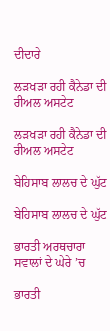ਦੀਦਾਰੇ

ਲੜਖੜਾ ਰਹੀ ਕੈਨੇਡਾ ਦੀ ਰੀਅਲ ਅਸਟੇਟ

ਲੜਖੜਾ ਰਹੀ ਕੈਨੇਡਾ ਦੀ ਰੀਅਲ ਅਸਟੇਟ

ਬੇਹਿਸਾਬ ਲਾਲਚ ਦੇ ਘੁੱਟ

ਬੇਹਿਸਾਬ ਲਾਲਚ ਦੇ ਘੁੱਟ

ਭਾਰਤੀ ਅਰਥਚਾਰਾ ਸਵਾਲਾਂ ਦੇ ਘੇਰੇ ’ਚ

ਭਾਰਤੀ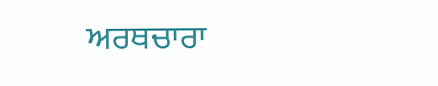ਅਰਥਚਾਰਾ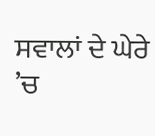ਸਵਾਲਾਂ ਦੇ ਘੇਰੇ ’ਚ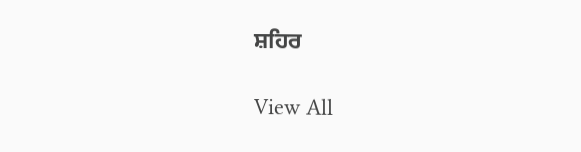ਸ਼ਹਿਰ

View All